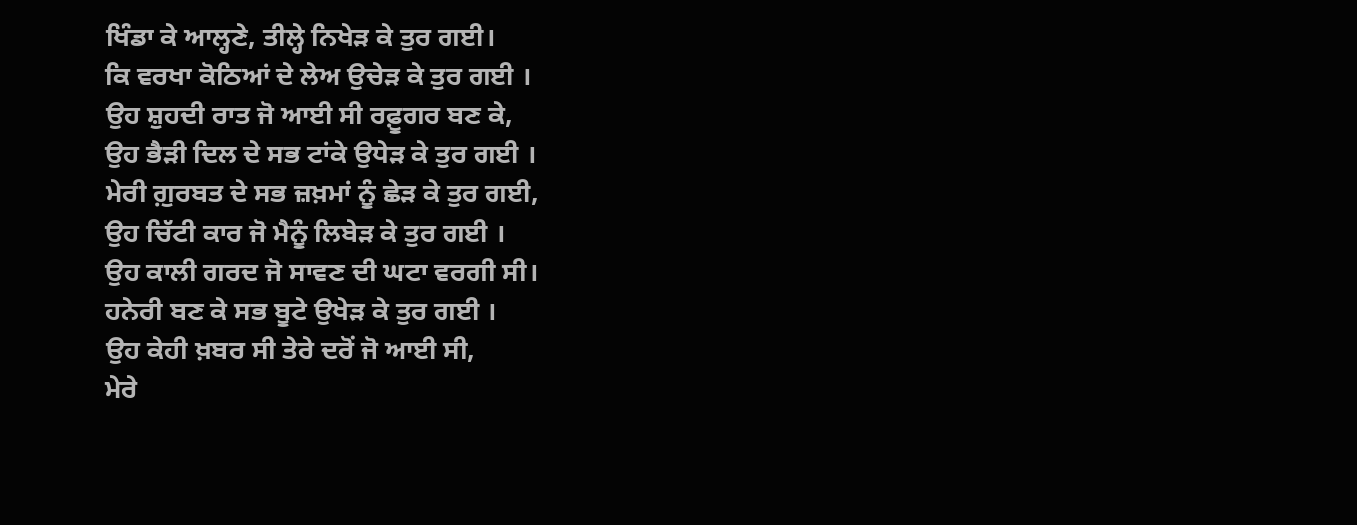ਖਿੰਡਾ ਕੇ ਆਲ੍ਹਣੇ, ਤੀਲ੍ਹੇ ਨਿਖੇੜ ਕੇ ਤੁਰ ਗਈ।
ਕਿ ਵਰਖਾ ਕੋਠਿਆਂ ਦੇ ਲੇਅ ਉਚੇੜ ਕੇ ਤੁਰ ਗਈ ।
ਉਹ ਸ਼ੁਹਦੀ ਰਾਤ ਜੋ ਆਈ ਸੀ ਰਫ਼ੂਗਰ ਬਣ ਕੇ,
ਉਹ ਭੈੜੀ ਦਿਲ ਦੇ ਸਭ ਟਾਂਕੇ ਉਧੇੜ ਕੇ ਤੁਰ ਗਈ ।
ਮੇਰੀ ਗ਼ੁਰਬਤ ਦੇ ਸਭ ਜ਼ਖ਼ਮਾਂ ਨੂੰ ਛੇੜ ਕੇ ਤੁਰ ਗਈ,
ਉਹ ਚਿੱਟੀ ਕਾਰ ਜੋ ਮੈਨੂੰ ਲਿਬੇੜ ਕੇ ਤੁਰ ਗਈ ।
ਉਹ ਕਾਲੀ ਗਰਦ ਜੋ ਸਾਵਣ ਦੀ ਘਟਾ ਵਰਗੀ ਸੀ।
ਹਨੇਰੀ ਬਣ ਕੇ ਸਭ ਬੂਟੇ ਉਖੇੜ ਕੇ ਤੁਰ ਗਈ ।
ਉਹ ਕੇਹੀ ਖ਼ਬਰ ਸੀ ਤੇਰੇ ਦਰੋਂ ਜੋ ਆਈ ਸੀ,
ਮੇਰੇ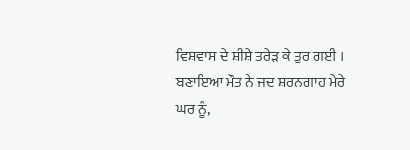ਵਿਸ਼ਵਾਸ ਦੇ ਸ਼ੀਸ਼ੇ ਤਰੇੜ ਕੇ ਤੁਰ ਗਈ ।
ਬਣਾਇਆ ਮੌਤ ਨੇ ਜਦ ਸ਼ਰਨਗਾਹ ਮੇਰੇ ਘਰ ਨੂੰ,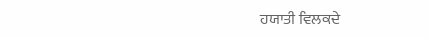ਹਯਾਤੀ ਵਿਲਕਦੇ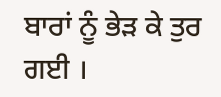ਬਾਰਾਂ ਨੂੰ ਭੇੜ ਕੇ ਤੁਰ ਗਈ ।